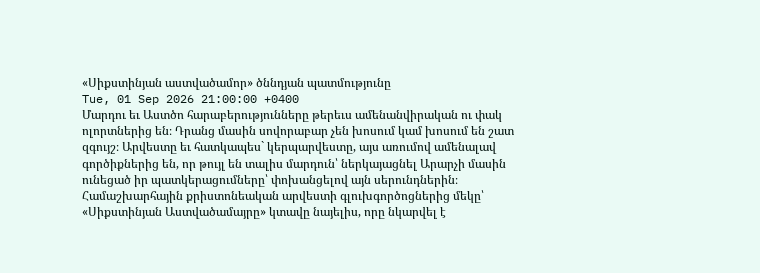«Սիքստինյան աստվածամոր» ծննդյան պատմությունը
Tue, 01 Sep 2026 21:00:00 +0400
Մարդու եւ Աստծո հարաբերությունները թերեւս ամենանվիրական ու փակ ոլորտներից են։ Դրանց մասին սովորաբար չեն խոսում կամ խոսում են շատ զգույշ։ Արվեստը եւ հատկապես` կերպարվեստը, այս առումով ամենալավ գործիքներից են, որ թույլ են տալիս մարդուն՝ ներկայացնել Արարչի մասին ունեցած իր պատկերացումները՝ փոխանցելով այն սերունդներին։
Համաշխարհային քրիստոնեական արվեստի գլուխգործոցներից մեկը՝ «Սիքստինյան Աստվածամայրը» կտավը նայելիս, որը նկարվել է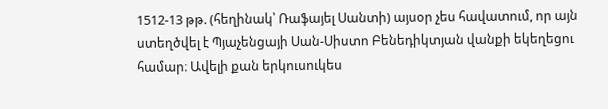1512-13 թթ. (հեղինակ՝ Ռաֆայել Սանտի) այսօր չես հավատում, որ այն ստեղծվել է Պյաչենցայի Սան-Սիստո Բենեդիկտյան վանքի եկեղեցու համար։ Ավելի քան երկուսուկես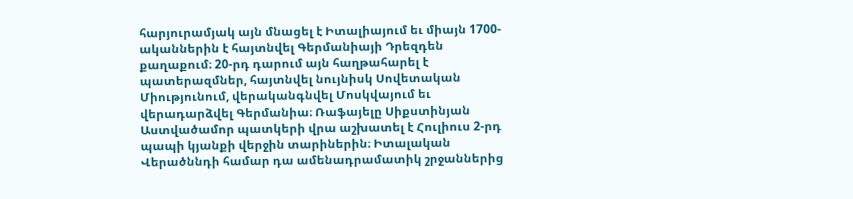հարյուրամյակ այն մնացել է Իտալիայում եւ միայն 1700-ականներին է հայտնվել Գերմանիայի Դրեզդեն քաղաքում։ 20-րդ դարում այն հաղթահարել է պատերազմներ, հայտնվել նույնիսկ Սովետական Միությունում, վերականգնվել Մոսկվայում եւ վերադարձվել Գերմանիա։ Ռաֆայելը Սիքստինյան Աստվածամոր պատկերի վրա աշխատել է Հուլիուս 2-րդ պապի կյանքի վերջին տարիներին։ Իտալական Վերածննդի համար դա ամենադրամատիկ շրջաններից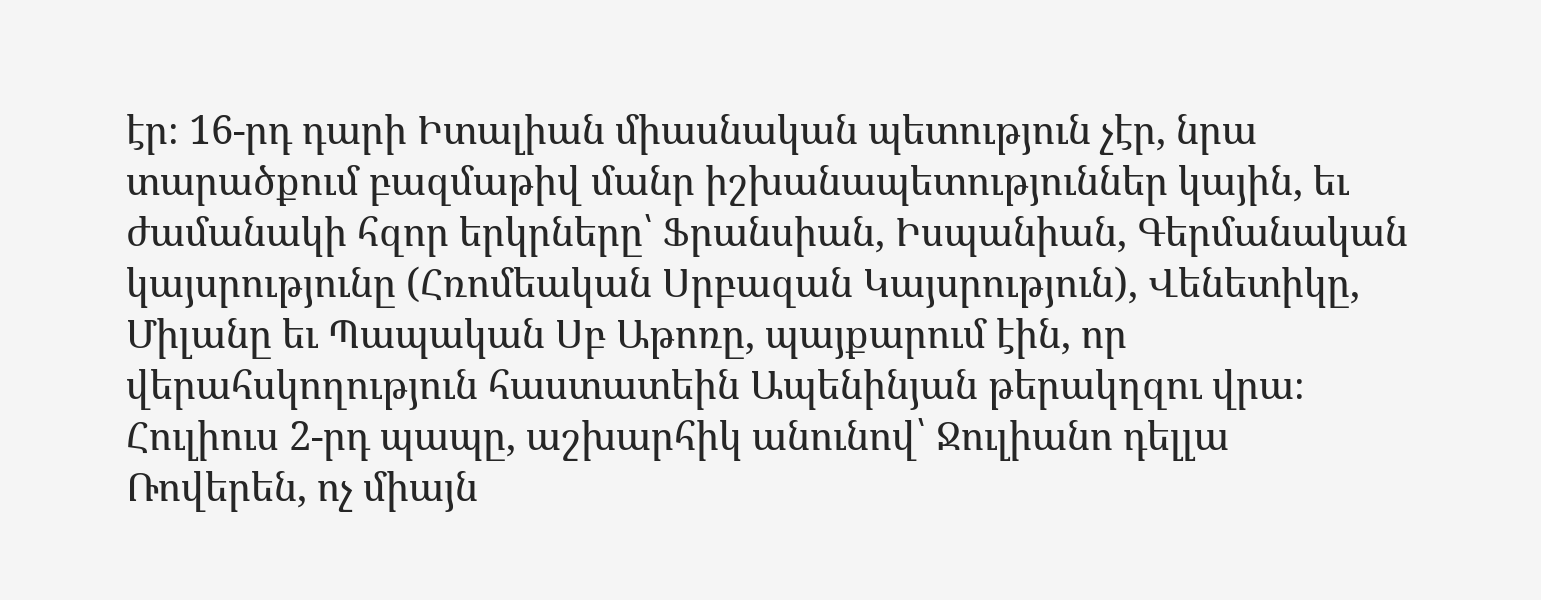էր։ 16-րդ դարի Իտալիան միասնական պետություն չէր, նրա տարածքում բազմաթիվ մանր իշխանապետություններ կային, եւ ժամանակի հզոր երկրները՝ Ֆրանսիան, Իսպանիան, Գերմանական կայսրությունը (Հռոմեական Սրբազան Կայսրություն), Վենետիկը, Միլանը եւ Պապական Սբ Աթոռը, պայքարում էին, որ վերահսկողություն հաստատեին Ապենինյան թերակղզու վրա։ Հուլիուս 2-րդ պապը, աշխարհիկ անունով՝ Ջուլիանո դելլա Ռովերեն, ոչ միայն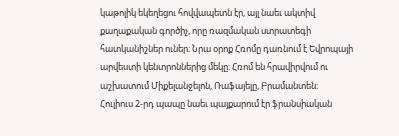կաթոլիկ եկեղեցու հովվապետն էր, այլ նաեւ ակտիվ քաղաքական գործիչ, որը ռազմական ստրատեգի հատկանիշներ ուներ։ Նրա օրոք Հռոմը դառնում է Եվրոպայի արվեստի կենտրոններից մեկը։ Հռոմ են հրավիրվում ու աշխատում Միքելանջելոն, Ռաֆայելը, Բրամանտեն։
Հուլիուս 2-րդ պապը նաեւ պայքարում էր ֆրանսիական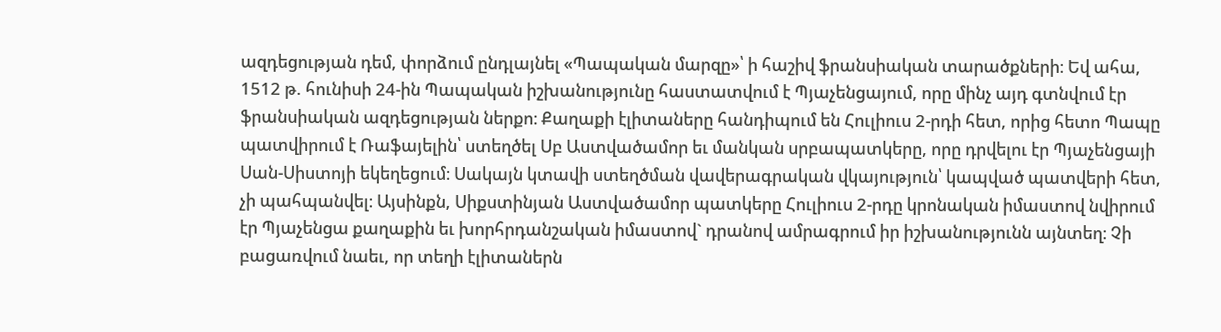ազդեցության դեմ, փորձում ընդլայնել «Պապական մարզը»՝ ի հաշիվ ֆրանսիական տարածքների։ Եվ ահա, 1512 թ. հունիսի 24-ին Պապական իշխանությունը հաստատվում է Պյաչենցայում, որը մինչ այդ գտնվում էր ֆրանսիական ազդեցության ներքո։ Քաղաքի էլիտաները հանդիպում են Հուլիուս 2-րդի հետ, որից հետո Պապը պատվիրում է Ռաֆայելին՝ ստեղծել Սբ Աստվածամոր եւ մանկան սրբապատկերը, որը դրվելու էր Պյաչենցայի Սան-Սիստոյի եկեղեցում։ Սակայն կտավի ստեղծման վավերագրական վկայություն՝ կապված պատվերի հետ, չի պահպանվել։ Այսինքն, Սիքստինյան Աստվածամոր պատկերը Հուլիուս 2-րդը կրոնական իմաստով նվիրում էր Պյաչենցա քաղաքին եւ խորհրդանշական իմաստով` դրանով ամրագրում իր իշխանությունն այնտեղ։ Չի բացառվում նաեւ, որ տեղի էլիտաներն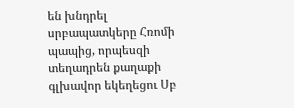են խնդրել սրբապատկերը Հռոմի պապից, որպեսզի տեղադրեն քաղաքի գլխավոր եկեղեցու Սբ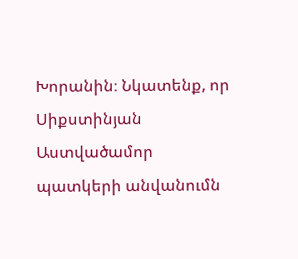Խորանին։ Նկատենք, որ Սիքստինյան Աստվածամոր պատկերի անվանումն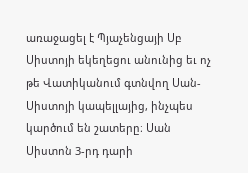առաջացել է Պյաչենցայի Սբ Սիստոյի եկեղեցու անունից եւ ոչ թե Վատիկանում գտնվող Սան-Սիստոյի կապելլայից, ինչպես կարծում են շատերը։ Սան Սիստոն 3-րդ դարի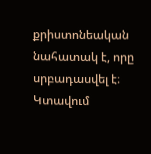քրիստոնեական նահատակ է, որը սրբադասվել է։ Կտավում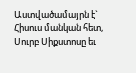Աստվածամայրն է` Հիսուս մանկան հետ, Սուրբ Սիքստոսը եւ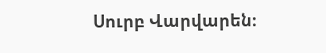Սուրբ Վարվարեն։